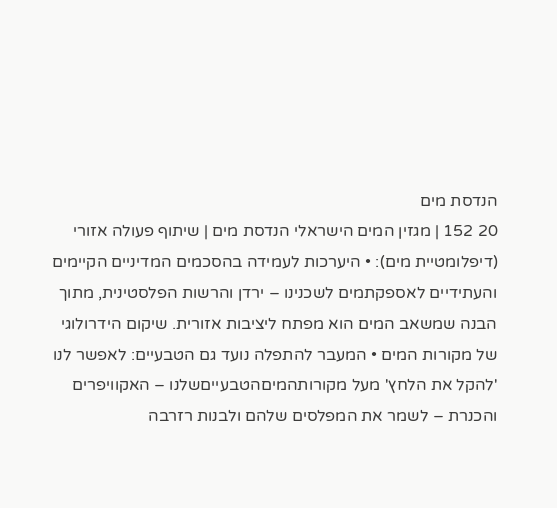הנדסת מים
20 152 | מגזין המים הישראלי הנדסת מים | שיתוף פעולה אזורי (דיפלומטיית מים): • היערכות לעמידה בהסכמים המדיניים הקיימים והעתידיים לאספקתמים לשכנינו – ירדן והרשות הפלסטינית, מתוך הבנה שמשאב המים הוא מפתח ליציבות אזורית. שיקום הידרולוגי של מקורות המים • המעבר להתפלה נועד גם הטבעיים: לאפשר לנו 'להקל את הלחץ' מעל מקורותהמיםהטבעייםשלנו – האקוויפרים והכנרת – לשמר את המפלסים שלהם ולבנות רזרבה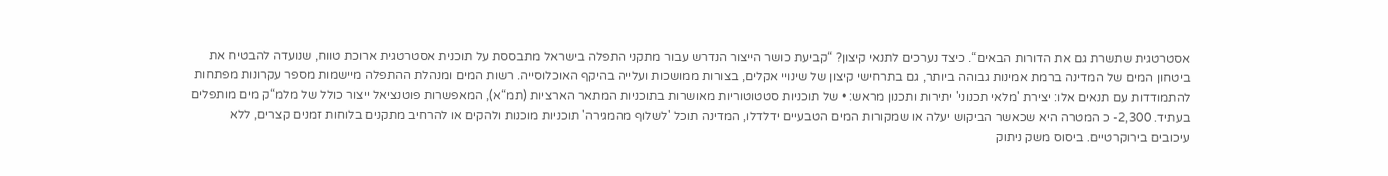אסטרטגית שתשרת גם את הדורות הבאים“. כיצד נערכים לתנאי קיצון? “קביעת כושר הייצור הנדרש עבור מתקני התפלה בישראל מתבססת על תוכנית אסטרטגית ארוכת טווח, שנועדה להבטיח את ביטחון המים של המדינה ברמת אמינות גבוהה ביותר, גם בתרחישי קיצון של שינויי אקלים, בצורות ממושכות ועלייה בהיקף האוכלוסייה. רשות המים ומנהלת ההתפלה מיישמות מספר עקרונות מפתחות להתמודדות עם תנאים אלו: יצירת 'מלאי תכנוני' יתירות ותכנון מראש: • של תוכניות סטטוטוריות מאושרות בתוכניות המתאר הארציות (תמ“א), המאפשרות פוטנציאל ייצור כולל של מלמ“ק מים מותפלים בעתיד. 2,300- כ המטרה היא שכאשר הביקוש יעלה או שמקורות המים הטבעיים ידלדלו, המדינה תוכל 'לשלוף מהמגירה' תוכניות מוכנות ולהקים או להרחיב מתקנים בלוחות זמנים קצרים, ללא עיכובים בירוקרטיים. ביסוס משק ניתוק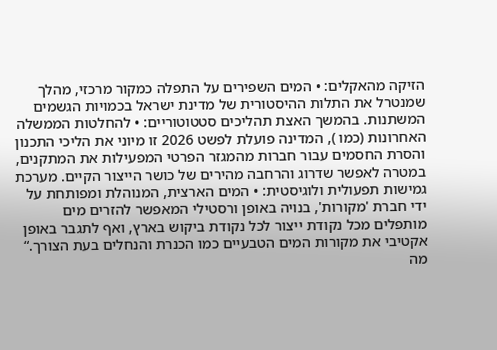הזיקה מהאקלים: • המים השפירים על התפלה כמקור מרכזי, מהלך שמנטרל את התלות ההיסטורית של מדינת ישראל בכמויות הגשמים המשתנות. בהמשך האצת תהליכים סטטוטוריים: • להחלטות הממשלה האחרונות (כמו ), המדינה פועלת לפשט 2026 זו מיוני את הליכי התכנון והסרת החסמים עבור חברות מהמגזר הפרטי המפעילות את המתקנים, במטרה לאפשר שדרוג והרחבה מהירים של כושר הייצור הקיים. מערכת גמישות תפעולית ולוגיסטית: • המים הארצית, המנוהלת ומפותחת על ידי חברת 'מקורות', בנויה באופן ורסטילי המאפשר להזרים מים מותפלים מכל נקודת ייצור לכל נקודת ביקוש בארץ, ואף לתגבר באופן אקטיבי את מקורות המים הטבעיים כמו הכנרת והנחלים בעת הצורך.“ מה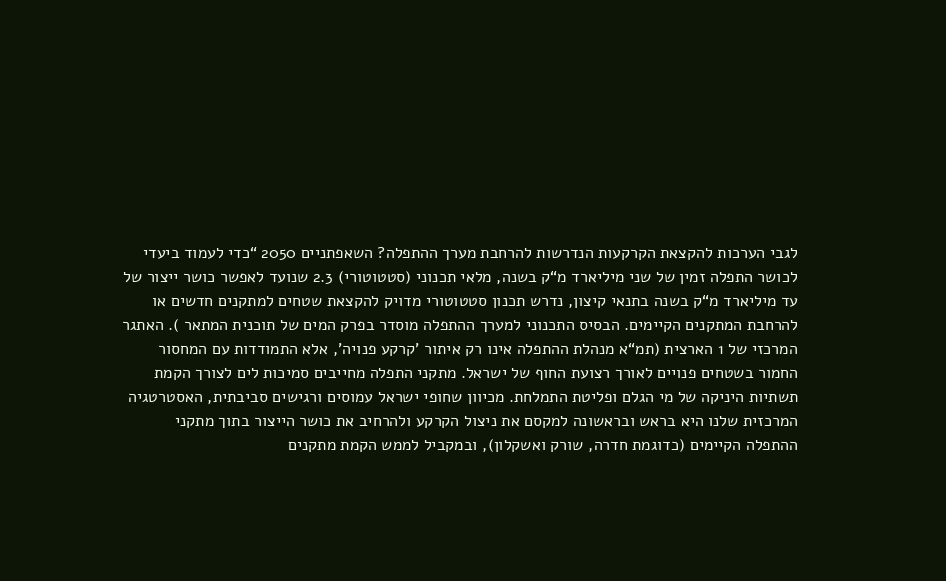לגבי הערכות להקצאת הקרקעות הנדרשות להרחבת מערך ההתפלה? השאפתניים 2050 “כדי לעמוד ביעדי לכושר התפלה זמין של שני מיליארד מ“ק בשנה, מלאי תכנוני (סטטוטורי) 2.3 שנועד לאפשר כושר ייצור של עד מיליארד מ“ק בשנה בתנאי קיצון, נדרש תכנון סטטוטורי מדויק להקצאת שטחים למתקנים חדשים או להרחבת המתקנים הקיימים. הבסיס התכנוני למערך ההתפלה מוסדר בפרק המים של תוכנית המתאר ). האתגר המרכזי של 1 הארצית (תמ“א מנהלת ההתפלה אינו רק איתור 'קרקע פנויה', אלא התמודדות עם המחסור החמור בשטחים פנויים לאורך רצועת החוף של ישראל. מתקני התפלה מחייבים סמיכות לים לצורך הקמת תשתיות היניקה של מי הגלם ופליטת התמלחת. מכיוון שחופי ישראל עמוסים ורגישים סביבתית, האסטרטגיה המרכזית שלנו היא בראש ובראשונה למקסם את ניצול הקרקע ולהרחיב את כושר הייצור בתוך מתקני ההתפלה הקיימים (כדוגמת חדרה, שורק ואשקלון), ובמקביל לממש הקמת מתקנים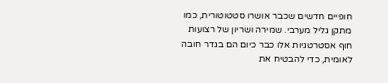חופיים חדשים שכבר אושרו סטטוטורית, כמו מתקן גליל מערבי. שמירה ושריון של רצועות חוף אסטרטגיות אלו כבר כיום הם בגדר חובה לאומית, כדי להבטיח את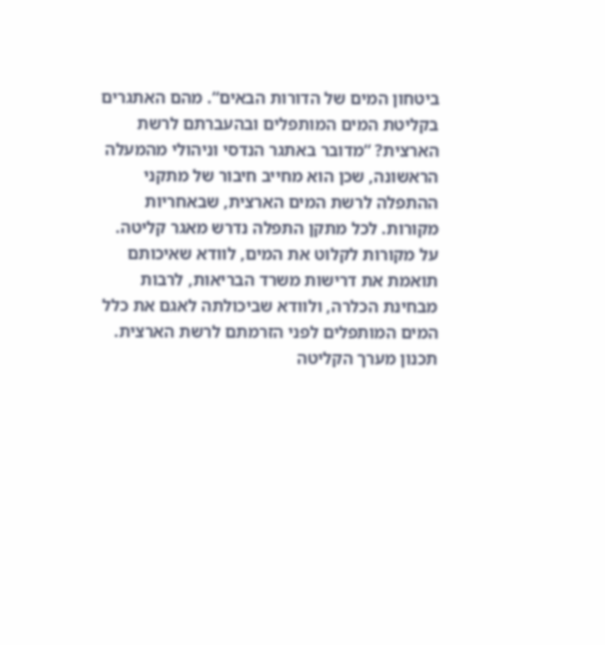ביטחון המים של הדורות הבאים“. מהם האתגרים בקליטת המים המותפלים ובהעברתם לרשת הארצית? “מדובר באתגר הנדסי וניהולי מהמעלה הראשונה, שכן הוא מחייב חיבור של מתקני ההתפלה לרשת המים הארצית, שבאחריות מקורות. לכל מתקן התפלה נדרש מאגר קליטה. על מקורות לקלוט את המים, לוודא שאיכותם תואמת את דרישות משרד הבריאות, לרבות מבחינת הכלרה, ולוודא שביכולתה לאגם את כלל המים המותפלים לפני הזרמתם לרשת הארצית. תכנון מערך הקליטה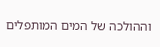וההולכה של המים המותפלים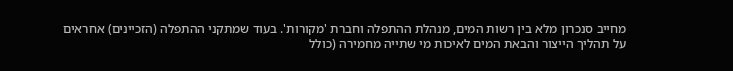מחייב סנכרון מלא בין רשות המים, מנהלת ההתפלה וחברת 'מקורות'. בעוד שמתקני ההתפלה (הזכיינים) אחראים על תהליך הייצור והבאת המים לאיכות מי שתייה מחמירה (כולל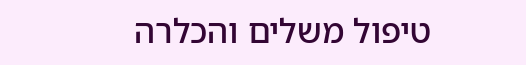טיפול משלים והכלרה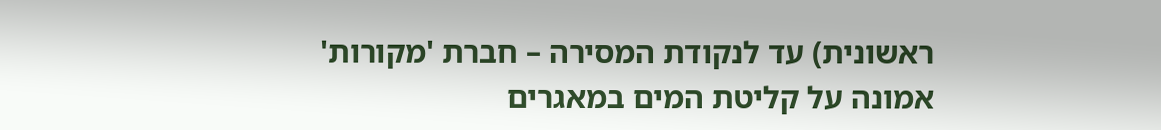ראשונית) עד לנקודת המסירה – חברת 'מקורות' אמונה על קליטת המים במאגרים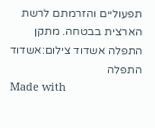תפעוליים והזרמתם לרשת הארצית בבטחה. מתקן התפלה אשדוד צילום:אשדוד התפלה
Made with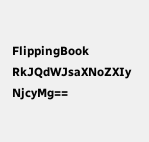FlippingBook
RkJQdWJsaXNoZXIy NjcyMg==